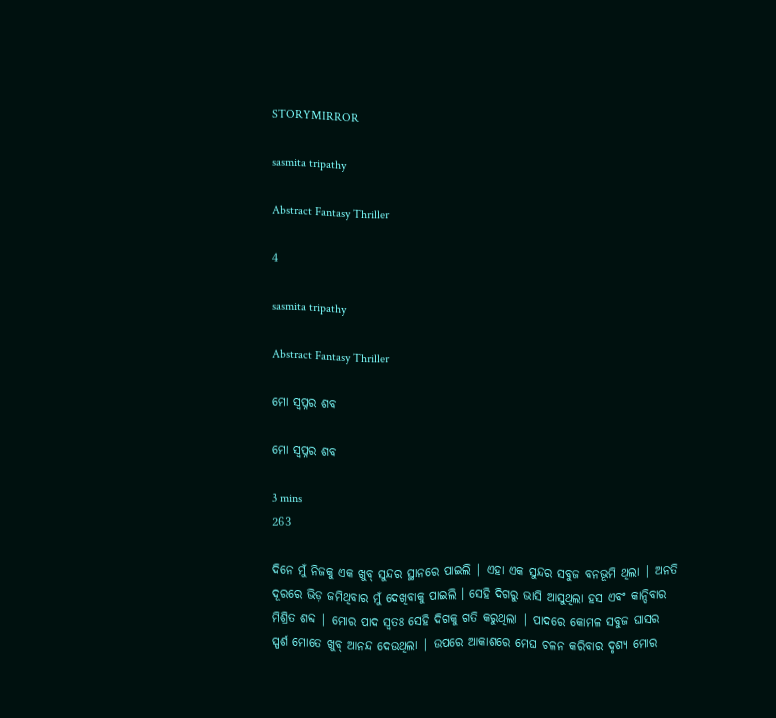STORYMIRROR

sasmita tripathy

Abstract Fantasy Thriller

4

sasmita tripathy

Abstract Fantasy Thriller

ମୋ ସ୍ୱପ୍ନର ଶବ

ମୋ ସ୍ୱପ୍ନର ଶବ

3 mins
263

ଦିନେ ମୁଁ ନିଜକୁ ଏକ ଖୁବ୍ ସୁନ୍ଦର ସ୍ଥାନରେ ପାଇଲି | ଏହା ଏକ ସୁନ୍ଦର ସବୁଜ ବନଭୂମି ଥିଲା | ଅନତି ଦୂରରେ ଭିଡ଼ ଜମିଥିବାର ମୁଁ ଦେଖିବାକୁ ପାଇଲି । ସେହି ଦିଗରୁ ଭାସି ଆସୁଥିଲା ହସ ଏବଂ କାନ୍ଦିବାର ମିଶ୍ରିତ ଶବ୍ଦ | ମୋର ପାଦ ସ୍ବତଃ ସେହି ଦିଗକୁ ଗତି କରୁଥିଲା | ପାଦରେ କୋମଳ ସବୁଜ ଘାସର ସ୍ପର୍ଶ ମୋତେ ଖୁବ୍ ଆନନ୍ଦ ଦେଉଥିଲା | ଉପରେ ଆକାଶରେ ମେଘ ଚଳନ କରିବାର ଦୃଶ୍ୟ ମୋର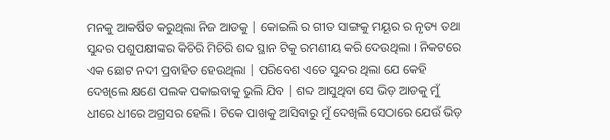ମନକୁ ଆକର୍ଷିତ କରୁଥିଲା ନିଜ ଆଡକୁ | କୋଇଲି ର ଗୀତ ସାଙ୍ଗକୁ ମୟୂର ର ନୃତ୍ୟ ତଥା ସୁନ୍ଦର ପଶୁପକ୍ଷୀଙ୍କର କିଚିରି ମିଚିରି ଶବ୍ଦ ସ୍ଥାନ ଟିକୁ ରମଣୀୟ କରି ଦେଉଥିଲା । ନିକଟରେ ଏକ ଛୋଟ ନଦୀ ପ୍ରବାହିତ ହେଉଥିଲା | ପରିବେଶ ଏତେ ସୁନ୍ଦର ଥିଲା ଯେ କେହି ଦେଖିଲେ କ୍ଷଣେ ପଲକ ପକାଇବାକୁ ଭୁଲି ଯିବ | ଶବ୍ଦ ଆସୁଥିବା ସେ ଭିଡ଼ ଆଡକୁ ମୁଁ ଧୀରେ ଧୀରେ ଅଗ୍ରସର ହେଲି । ଟିକେ ପାଖକୁ ଆସିବାରୁ ମୁଁ ଦେଖିଲି ସେଠାରେ ଯେଉଁ ଭିଡ଼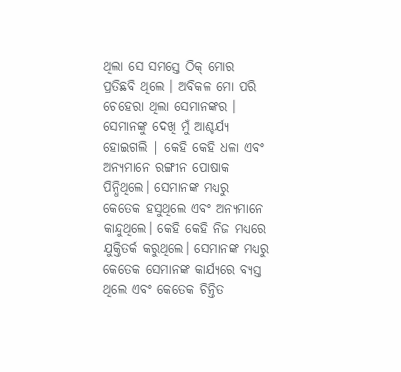ଥିଲା ସେ ସମସ୍ତେ ଠିକ୍ ମୋର ପ୍ରତିଛବି ଥିଲେ । ଅବିକଳ ମୋ ପରି ଚେହେରା ଥିଲା ସେମାନଙ୍କର । ସେମାନଙ୍କୁ ଦେଖି ମୁଁ ଆଶ୍ଚର୍ଯ୍ୟ ହୋଇଗଲି | କେହି କେହି ଧଳା ଏବଂ ଅନ୍ୟମାନେ ରଙ୍ଗୀନ ପୋଷାକ ପିନ୍ଧିଥିଲେ। ସେମାନଙ୍କ ମଧ୍ୟରୁ କେତେକ ହସୁଥିଲେ ଏବଂ ଅନ୍ୟମାନେ କାନ୍ଦୁଥିଲେ। କେହି କେହି ନିଜ ମଧ୍ୟରେ ଯୁକ୍ତିତର୍କ କରୁଥିଲେ। ସେମାନଙ୍କ ମଧ୍ୟରୁ କେତେକ ସେମାନଙ୍କ କାର୍ଯ୍ୟରେ ବ୍ୟସ୍ତ ଥିଲେ ଏବଂ କେତେକ ଚିନ୍ତିତ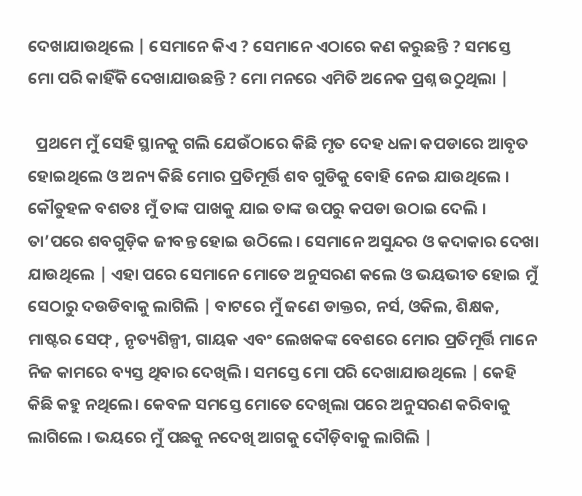ଦେଖାଯାଉଥିଲେ | ସେମାନେ କିଏ ? ସେମାନେ ଏଠାରେ କଣ କରୁଛନ୍ତି ? ସମସ୍ତେ ମୋ ପରି କାହିଁକି ଦେଖାଯାଉଛନ୍ତି ? ମୋ ମନରେ ଏମିତି ଅନେକ ପ୍ରଶ୍ନ ଉଠୁଥିଲା |

  ପ୍ରଥମେ ମୁଁ ସେହି ସ୍ଥାନକୁ ଗଲି ଯେଉଁଠାରେ କିଛି ମୃତ ଦେହ ଧଳା କପଡାରେ ଆବୃତ ହୋଇଥିଲେ ଓ ଅନ୍ୟ କିଛି ମୋର ପ୍ରତିମୂର୍ତ୍ତି ଶବ ଗୁଡିକୁ ବୋହି ନେଇ ଯାଉଥିଲେ । କୌତୁହଳ ବଶତଃ ମୁଁ ତାଙ୍କ ପାଖକୁ ଯାଇ ତାଙ୍କ ଉପରୁ କପଡା ଉଠାଇ ଦେଲି । ତା’ପରେ ଶବଗୁଡ଼ିକ ଜୀବନ୍ତ ହୋଇ ଉଠିଲେ । ସେମାନେ ଅସୁନ୍ଦର ଓ କଦାକାର ଦେଖା ଯାଉଥିଲେ | ଏହା ପରେ ସେମାନେ ମୋତେ ଅନୁସରଣ କଲେ ଓ ଭୟଭୀତ ହୋଇ ମୁଁ ସେଠାରୁ ଦଉଡିବାକୁ ଲାଗିଲି | ବାଟରେ ମୁଁ ଜଣେ ଡାକ୍ତର, ନର୍ସ, ଓକିଲ, ଶିକ୍ଷକ, ମାଷ୍ଟର ସେଫ୍ , ନୃତ୍ୟଶିଳ୍ପୀ, ଗାୟକ ଏବଂ ଲେଖକଙ୍କ ବେଶରେ ମୋର ପ୍ରତିମୂର୍ତ୍ତି ମାନେ ନିଜ କାମରେ ବ୍ୟସ୍ତ ଥିବାର ଦେଖିଲି । ସମସ୍ତେ ମୋ ପରି ଦେଖାଯାଉଥିଲେ | କେହି କିଛି କହୁ ନଥିଲେ। କେବଳ ସମସ୍ତେ ମୋତେ ଦେଖିଲା ପରେ ଅନୁସରଣ କରିବାକୁ ଲାଗିଲେ । ଭୟରେ ମୁଁ ପଛକୁ ନଦେଖି ଆଗକୁ ଦୌଡ଼ିବାକୁ ଲାଗିଲି |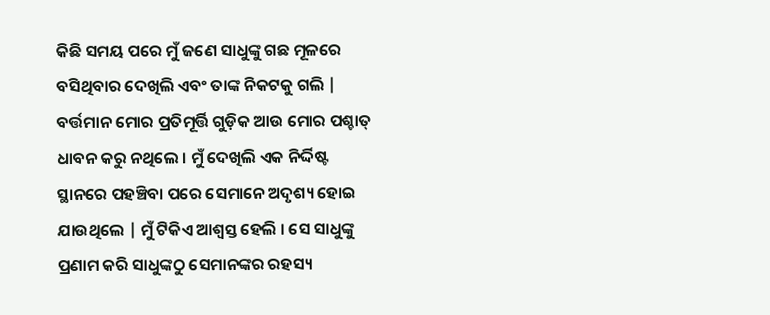କିଛି ସମୟ ପରେ ମୁଁ ଜଣେ ସାଧୁଙ୍କୁ ଗଛ ମୂଳରେ ବସିଥିବାର ଦେଖିଲି ଏବଂ ତାଙ୍କ ନିକଟକୁ ଗଲି | ବର୍ତ୍ତମାନ ମୋର ପ୍ରତିମୂର୍ତ୍ତି ଗୁଡ଼ିକ ଆଉ ମୋର ପଶ୍ଚାତ୍ ଧାବନ କରୁ ନଥିଲେ । ମୁଁ ଦେଖିଲି ଏକ ନିର୍ଦ୍ଦିଷ୍ଟ ସ୍ଥାନରେ ପହଞ୍ଚିବା ପରେ ସେମାନେ ଅଦୃଶ୍ୟ ହୋଇ ଯାଉଥିଲେ | ମୁଁ ଟିକିଏ ଆଶ୍ୱସ୍ତ ହେଲି । ସେ ସାଧୁଙ୍କୁ ପ୍ରଣାମ କରି ସାଧୁଙ୍କଠୁ ସେମାନଙ୍କର ରହସ୍ୟ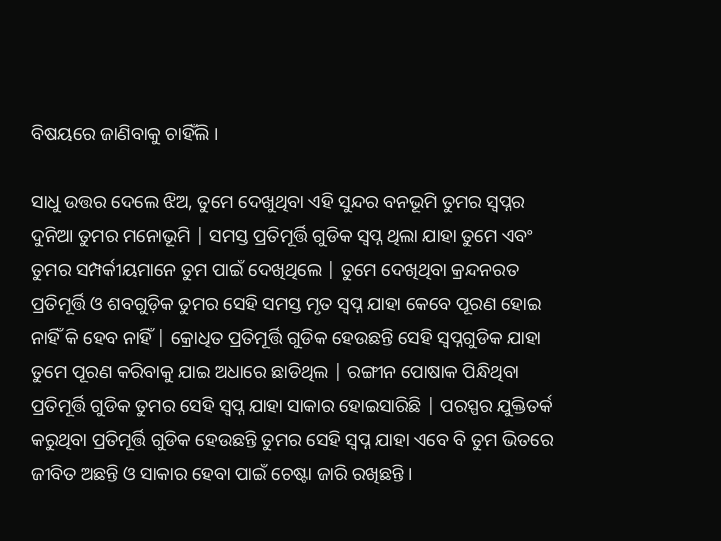ବିଷୟରେ ଜାଣିବାକୁ ଚାହିଁଲି ।

ସାଧୁ ଉତ୍ତର ଦେଲେ ଝିଅ, ତୁମେ ଦେଖୁଥିବା ଏହି ସୁନ୍ଦର ବନଭୂମି ତୁମର ସ୍ୱପ୍ନର ଦୁନିଆ ତୁମର ମନୋଭୂମି | ସମସ୍ତ ପ୍ରତିମୂର୍ତ୍ତି ଗୁଡିକ ସ୍ୱପ୍ନ ଥିଲା ଯାହା ତୁମେ ଏବଂ ତୁମର ସମ୍ପର୍କୀୟମାନେ ତୁମ ପାଇଁ ଦେଖିଥିଲେ | ତୁମେ ଦେଖିଥିବା କ୍ରନ୍ଦନରତ ପ୍ରତିମୂର୍ତ୍ତି ଓ ଶବଗୁଡ଼ିକ ତୁମର ସେହି ସମସ୍ତ ମୃତ ସ୍ୱପ୍ନ ଯାହା କେବେ ପୂରଣ ହୋଇ ନାହିଁ କି ହେବ ନାହିଁ | କ୍ରୋଧିତ ପ୍ରତିମୂର୍ତ୍ତି ଗୁଡିକ ହେଉଛନ୍ତି ସେହି ସ୍ୱପ୍ନଗୁଡିକ ଯାହା ତୁମେ ପୂରଣ କରିବାକୁ ଯାଇ ଅଧାରେ ଛାଡିଥିଲ | ରଙ୍ଗୀନ ପୋଷାକ ପିନ୍ଧିଥିବା ପ୍ରତିମୂର୍ତ୍ତି ଗୁଡିକ ତୁମର ସେହି ସ୍ୱପ୍ନ ଯାହା ସାକାର ହୋଇସାରିଛି | ପରସ୍ପର ଯୁକ୍ତିତର୍କ କରୁଥିବା ପ୍ରତିମୂର୍ତ୍ତି ଗୁଡିକ ହେଉଛନ୍ତି ତୁମର ସେହି ସ୍ୱପ୍ନ ଯାହା ଏବେ ବି ତୁମ ଭିତରେ ଜୀବିତ ଅଛନ୍ତି ଓ ସାକାର ହେବା ପାଇଁ ଚେଷ୍ଟା ଜାରି ରଖିଛନ୍ତି ।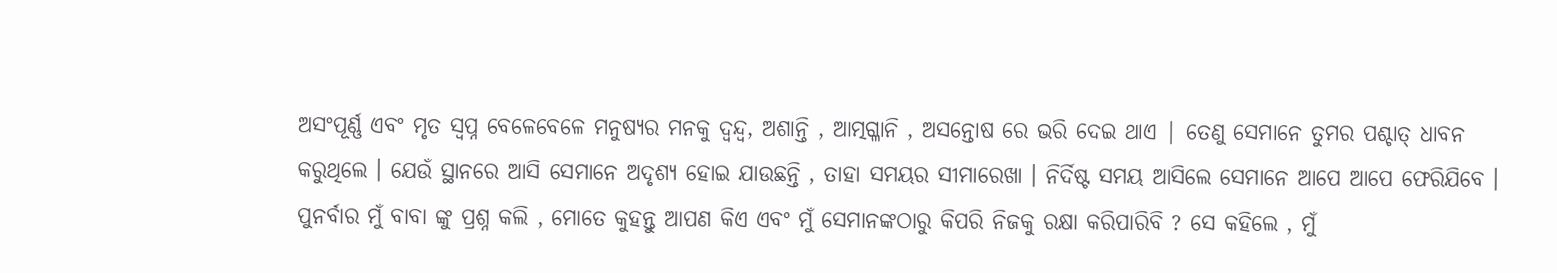ଅସଂପୂର୍ଣ୍ଣ ଏବଂ ମୃତ ସ୍ୱପ୍ନ ବେଳେବେଳେ ମନୁଷ୍ୟର ମନକୁ ଦ୍ୱନ୍ଦ୍ୱ, ଅଶାନ୍ତି , ଆତ୍ମଗ୍ଳାନି , ଅସନ୍ତୋଷ ରେ ଭରି ଦେଇ ଥାଏ | ତେଣୁ ସେମାନେ ତୁମର ପଶ୍ଚାତ୍ ଧାବନ କରୁଥିଲେ । ଯେଉଁ ସ୍ଥାନରେ ଆସି ସେମାନେ ଅଦୃଶ୍ୟ ହୋଇ ଯାଉଛନ୍ତି , ତାହା ସମୟର ସୀମାରେଖା । ନିର୍ଦିଷ୍ଟ ସମୟ ଆସିଲେ ସେମାନେ ଆପେ ଆପେ ଫେରିଯିବେ । ପୁନର୍ବାର ମୁଁ ବାବା ଙ୍କୁ ପ୍ରଶ୍ନ କଲି , ମୋତେ କୁହନ୍ତୁ ଆପଣ କିଏ ଏବଂ ମୁଁ ସେମାନଙ୍କଠାରୁ କିପରି ନିଜକୁ ରକ୍ଷା କରିପାରିବି ? ସେ କହିଲେ , ମୁଁ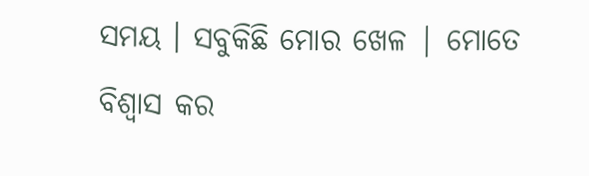ସମୟ । ସବୁକିଛି ମୋର ଖେଳ | ମୋତେ ବିଶ୍ୱାସ କର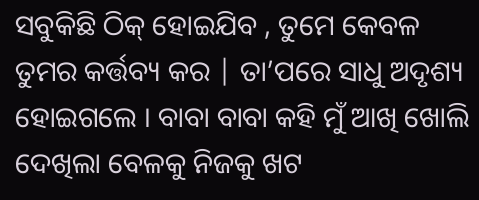ସବୁକିଛି ଠିକ୍ ହୋଇଯିବ , ତୁମେ କେବଳ ତୁମର କର୍ତ୍ତବ୍ୟ କର | ତା’ପରେ ସାଧୁ ଅଦୃଶ୍ୟ ହୋଇଗଲେ । ବାବା ବାବା କହି ମୁଁ ଆଖି ଖୋଲି ଦେଖିଲା ବେଳକୁ ନିଜକୁ ଖଟ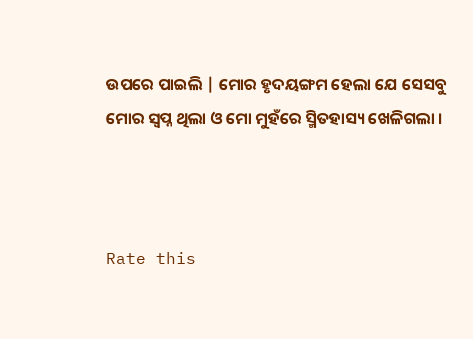ଉପରେ ପାଇଲି | ମୋର ହୃଦୟଙ୍ଗମ ହେଲା ଯେ ସେସବୁ ମୋର ସ୍ୱପ୍ନ ଥିଲା ଓ ମୋ ମୁହଁରେ ସ୍ମିତହାସ୍ୟ ଖେଳିଗଲା ।



Rate this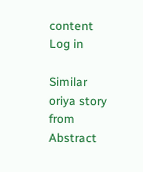content
Log in

Similar oriya story from Abstract